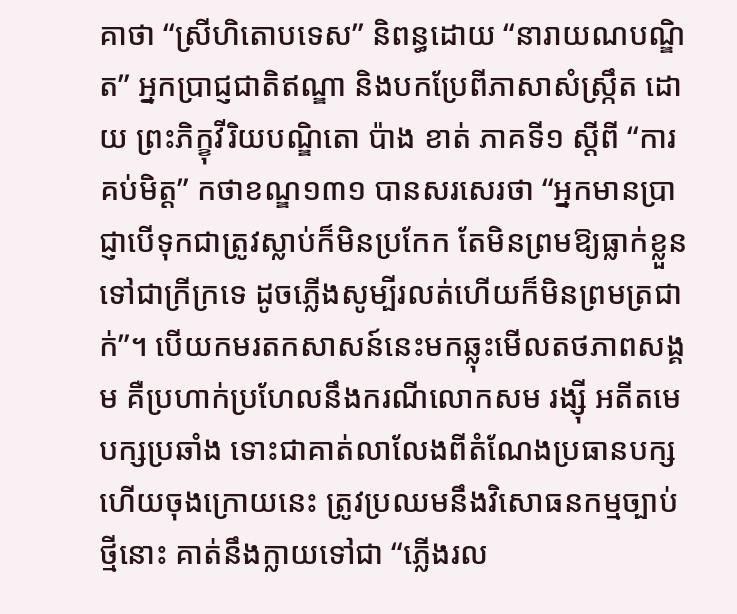គាថា “ស្រីហិតោបទេស” និពន្ធដោយ “នារាយណបណ្ឌិត” អ្នកប្រាជ្ញជាតិឥណ្ឌា និងបកប្រែពីភាសាសំស្ក្រឹត ដោយ ព្រះភិក្ខុវីរិយបណ្ឌិតោ ប៉ាង ខាត់ ភាគទី១ ស្តីពី “ការគប់មិត្ត” កថាខណ្ឌ១៣១ បានសរសេរថា “អ្នកមានប្រាជ្ញាបើទុកជាត្រូវស្លាប់ក៏មិនប្រកែក តែមិនព្រមឱ្យធ្លាក់ខ្លួនទៅជាក្រីក្រទេ ដូចភ្លើងសូម្បីរលត់ហើយក៏មិនព្រមត្រជាក់”។ បើយកមរតកសាសន៍នេះមកឆ្លុះមើលតថភាពសង្គម គឺប្រហាក់ប្រហែលនឹងករណីលោកសម រង្ស៊ី អតីតមេបក្សប្រឆាំង ទោះជាគាត់លាលែងពីតំណែងប្រធានបក្ស ហើយចុងក្រោយនេះ ត្រូវប្រឈមនឹងវិសោធនកម្មច្បាប់ថ្មីនោះ គាត់នឹងក្លាយទៅជា “ភ្លើងរល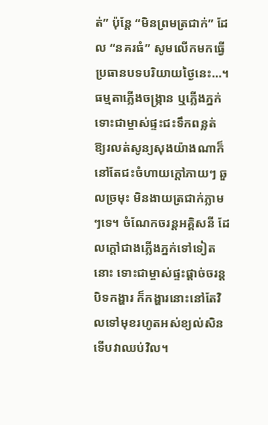ត់” ប៉ុន្តែ “មិនព្រមត្រជាក់” ដែល “នគរធំ” សូមលើកមកធ្វើប្រធានបទបរិយាយថ្ងៃនេះ…។
ធម្មតាភ្លើងចង្ក្រាន ឬភ្លើងភ្នក់ ទោះជាម្ចាស់ផ្ទះជះទឹកពន្លត់ ឱ្យរលត់សូន្យសុងយ៉ាងណាក៏នៅតែជះចំហាយក្តៅភាយៗ ឆួលច្រមុះ មិនងាយត្រជាក់ភ្លាមៗទេ។ ចំណែកចរន្តអគ្គិសនី ដែលក្តៅជាងភ្លើងភ្នក់ទៅទៀតនោះ ទោះជាម្ចាស់ផ្ទះផ្តាច់ចរន្តបិទកង្ហារ ក៏កង្ហារនោះនៅតែវិលទៅមុខរហូតអស់ខ្យល់សិន ទើបវាឈប់វិល។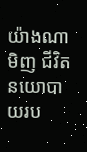យ៉ាងណាមិញ ជីវិតនយោបាយរប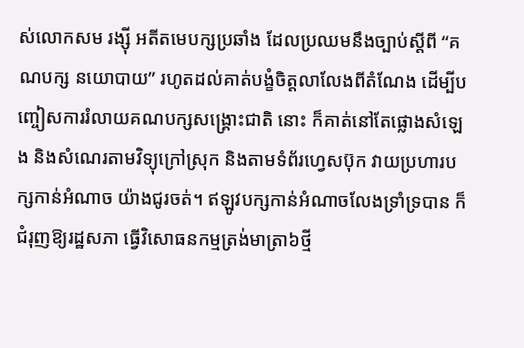ស់លោកសម រង្ស៊ី អតីតមេបក្សប្រឆាំង ដែលប្រឈមនឹងច្បាប់ស្តីពី “គណបក្ស នយោបាយ” រហូតដល់គាត់បង្ខំចិត្តលាលែងពីតំណែង ដើម្បីបញ្ចៀសការរំលាយគណបក្សសង្គ្រោះជាតិ នោះ ក៏គាត់នៅតែផ្លោងសំឡេង និងសំណេរតាមវិទ្យុក្រៅស្រុក និងតាមទំព័រហ្វេសប៊ុក វាយប្រហារបក្សកាន់អំណាច យ៉ាងជូរចត់។ ឥឡូវបក្សកាន់អំណាចលែងទ្រាំទ្របាន ក៏ជំរុញឱ្យរដ្ឋសភា ធ្វើវិសោធនកម្មត្រង់មាត្រា៦ថ្មី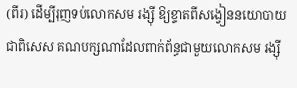(ពីរ) ដើម្បីរុញទប់លោកសម រង្ស៊ី ឱ្យខ្ទាតពីសង្វៀននយោបាយ ជាពិសេស គណបក្សណាដែលពាក់ព័ន្ធជាមួយលោកសម រង្ស៊ី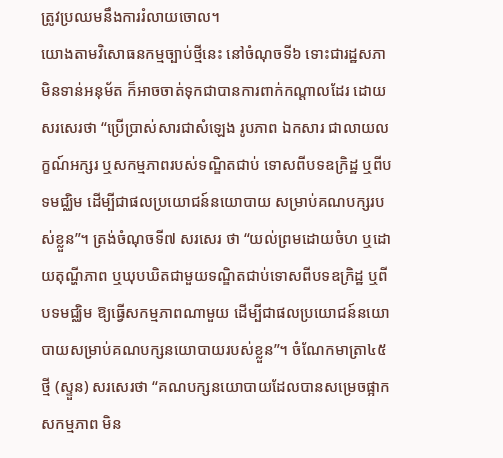ត្រូវប្រឈមនឹងការរំលាយចោល។
យោងតាមវិសោធនកម្មច្បាប់ថ្មីនេះ នៅចំណុចទី៦ ទោះជារដ្ឋសភាមិនទាន់អនុម័ត ក៏អាចចាត់ទុកជាបានការពាក់កណ្តាលដែរ ដោយសរសេរថា “ប្រើប្រាស់សារជាសំឡេង រូបភាព ឯកសារ ជាលាយលក្ខណ៍អក្សរ ឬសកម្មភាពរបស់ទណ្ឌិតជាប់ ទោសពីបទឧក្រិដ្ឋ ឬពីបទមជ្ឈិម ដើម្បីជាផលប្រយោជន៍នយោបាយ សម្រាប់គណបក្សរបស់ខ្លួន”។ ត្រង់ចំណុចទី៧ សរសេរ ថា “យល់ព្រមដោយចំហ ឬដោយតុណ្ហីភាព ឬឃុបឃិតជាមួយទណ្ឌិតជាប់ទោសពីបទឧក្រិដ្ឋ ឬពីបទមជ្ឈិម ឱ្យធ្វើសកម្មភាពណាមួយ ដើម្បីជាផលប្រយោជន៍នយោបាយសម្រាប់គណបក្សនយោបាយរបស់ខ្លួន”។ ចំណែកមាត្រា៤៥ថ្មី (ស្ទួន) សរសេរថា “គណបក្សនយោបាយដែលបានសម្រេចផ្អាកសកម្មភាព មិន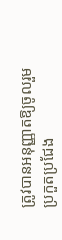ត្រូវបានអនុញ្ញាតឱ្យចូលរួមប្រកួតប្រជែង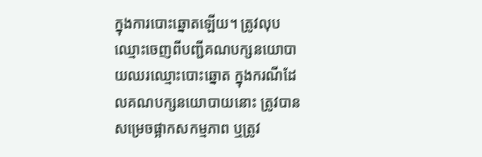ក្នុងការបោះឆ្នោតឡើយ។ ត្រូវលុបឈ្មោះចេញពីបញ្ជីគណបក្សនយោបាយឈរឈ្មោះបោះឆ្នោត ក្នុងករណីដែលគណបក្សនយោបាយនោះ ត្រូវបានសម្រេចផ្អាកសកម្មភាព ឬត្រូវ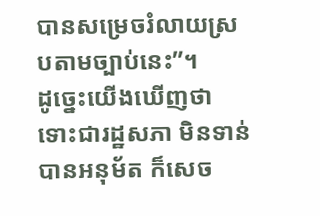បានសម្រេចរំលាយស្របតាមច្បាប់នេះ”។
ដូច្នេះយើងឃើញថា ទោះជារដ្ឋសភា មិនទាន់បានអនុម័ត ក៏សេច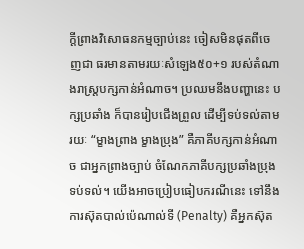ក្តីព្រាងវិសោធនកម្មច្បាប់នេះ ចៀសមិនផុតពីចេញជា ធរមានតាមរយៈសំឡេង៥០+១ របស់តំណាងរាស្ត្របក្សកាន់អំណាច។ ប្រឈមនឹងបញ្ហានេះ បក្សប្រឆាំង ក៏បានរៀបជើងព្រួល ដើម្បីទប់ទល់តាមរយៈ “ម្ខាងព្រាង ម្ខាងប្រុង” គឺភាគីបក្សកាន់អំណាច ជាអ្នកព្រាងច្បាប់ ចំណែកភាគីបក្សប្រឆាំងប្រុងទប់ទល់។ យើងអាចប្រៀបធៀបករណីនេះ ទៅនឹងការស៊ុតបាល់ប៉េណាល់ទី (Penalty) គឺអ្នកស៊ុត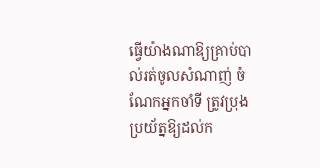ធ្វើយ៉ាងណាឱ្យគ្រាប់បាល់រត់ចូលសំណាញ់ ចំណែកអ្នកចាំទី ត្រូវប្រុងប្រយ័ត្នឱ្យដល់ក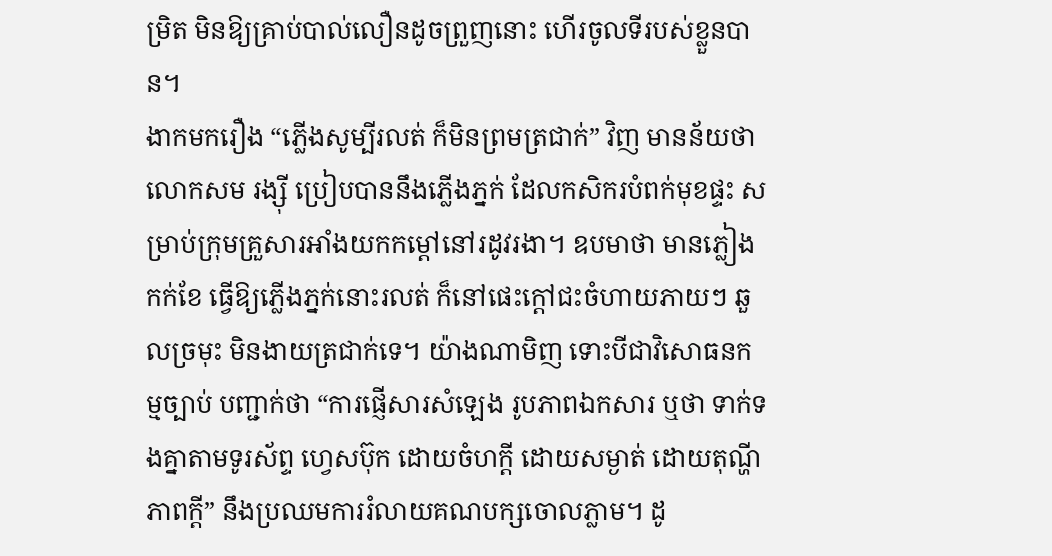ម្រិត មិនឱ្យគ្រាប់បាល់លឿនដូចព្រួញនោះ ហើរចូលទីរបស់ខ្លួនបាន។
ងាកមករឿង “ភ្លើងសូម្បីរលត់ ក៏មិនព្រមត្រជាក់” វិញ មានន័យថា លោកសម រង្ស៊ី ប្រៀបបាននឹងភ្លើងភ្នក់ ដែលកសិករបំពក់មុខផ្ទះ សម្រាប់ក្រុមគ្រួសារអាំងយកកម្តៅនៅរដូវរងា។ ឧបមាថា មានភ្លៀងកក់ខែ ធ្វើឱ្យភ្លើងភ្នក់នោះរលត់ ក៏នៅផេះក្តៅជះចំហាយភាយៗ ឆួលច្រមុះ មិនងាយត្រជាក់ទេ។ យ៉ាងណាមិញ ទោះបីជាវិសោធនកម្មច្បាប់ បញ្ជាក់ថា “ការផ្ញើសារសំឡេង រូបភាពឯកសារ ឬថា ទាក់ទងគ្នាតាមទូរស័ព្ទ ហ្វេសប៊ុក ដោយចំហក្តី ដោយសម្ងាត់ ដោយតុណ្ហីភាពក្តី” នឹងប្រឈមការរំលាយគណបក្សចោលភ្លាម។ ដូ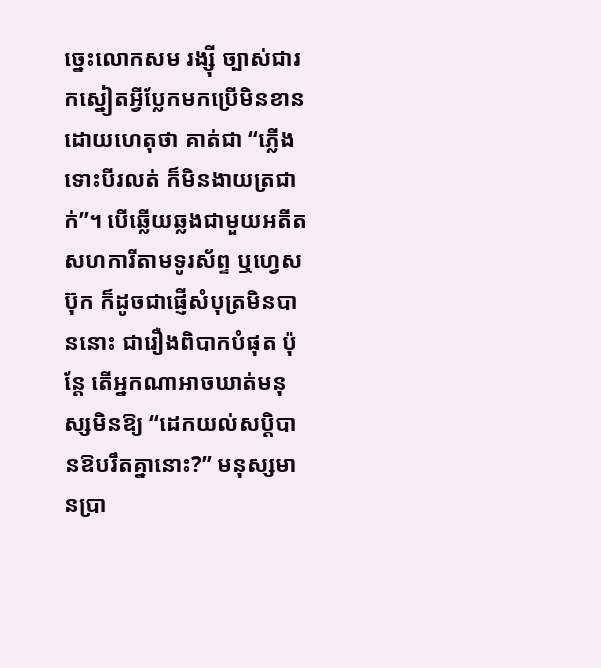ច្នេះលោកសម រង្ស៊ី ច្បាស់ជារកស្នៀតអ្វីប្លែកមកប្រើមិនខាន ដោយហេតុថា គាត់ជា “ភ្លើងទោះបីរលត់ ក៏មិនងាយត្រជាក់”។ បើឆ្លើយឆ្លងជាមួយអតីតសហការីតាមទូរស័ព្ទ ឬហ្វេសប៊ុក ក៏ដូចជាផ្ញើសំបុត្រមិនបាននោះ ជារឿងពិបាកបំផុត ប៉ុន្តែ តើអ្នកណាអាចឃាត់មនុស្សមិនឱ្យ “ដេកយល់សប្តិបានឱបរឹតគ្នានោះ?” មនុស្សមានប្រា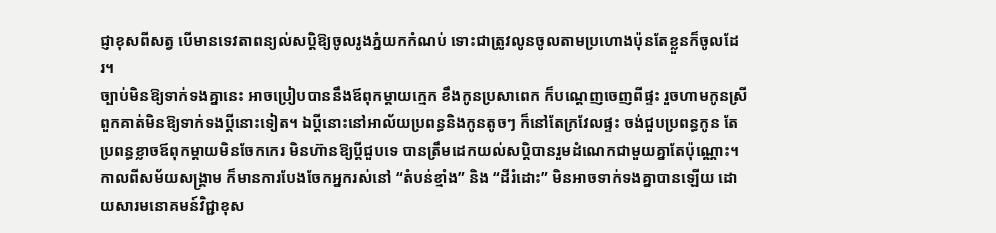ជ្ញាខុសពីសត្វ បើមានទេវតាពន្យល់សប្តិឱ្យចូលរូងភ្នំយកកំណប់ ទោះជាត្រូវលូនចូលតាមប្រហោងប៉ុនតែខ្លួនក៏ចូលដែរ។
ច្បាប់មិនឱ្យទាក់ទងគ្នានេះ អាចប្រៀបបាននឹងឪពុកម្តាយក្មេក ខឹងកូនប្រសាពេក ក៏បណ្តេញចេញពីផ្ទះ រួចហាមកូនស្រី ពួកគាត់មិនឱ្យទាក់ទងប្តីនោះទៀត។ ឯប្តីនោះនៅអាល័យប្រពន្ធនិងកូនតូចៗ ក៏នៅតែក្រវែលផ្ទះ ចង់ជួបប្រពន្ធកូន តែប្រពន្ធខ្លាចឪពុកម្តាយមិនចែកកេរ មិនហ៊ានឱ្យប្តីជួបទេ បានត្រឹមដេកយល់សប្តិបានរួមដំណេកជាមួយគ្នាតែប៉ុណ្ណោះ។ កាលពីសម័យសង្គ្រាម ក៏មានការបែងចែកអ្នករស់នៅ “តំបន់ខ្មាំង” និង “ដីរំដោះ” មិនអាចទាក់ទងគ្នាបានឡើយ ដោយសារមនោគមន៍វិជ្ជាខុស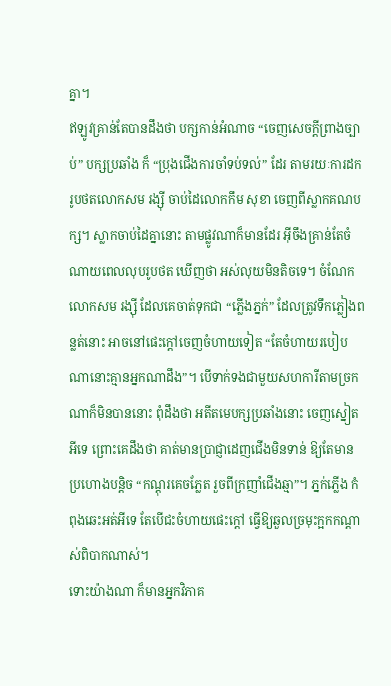គ្នា។
ឥឡូវគ្រាន់តែបានដឹងថា បក្សកាន់អំណាច “ចេញសេចក្តីព្រាងច្បាប់” បក្សប្រឆាំង ក៏ “ប្រុងជើងការចាំទប់ទល់” ដែរ តាមរយៈការដករូបថតលោកសម រង្ស៊ី ចាប់ដៃលោកកឹម សុខា ចេញពីស្លាកគណបក្ស។ ស្លាកចាប់ដៃគ្នានោះ តាមផ្លូវណាក៏មានដែរ អ៊ីចឹងគ្រាន់តែចំណាយពេលលុបរូបថត ឃើញថា អស់លុយមិនតិចទេ។ ចំណែកលោកសម រង្ស៊ី ដែលគេចាត់ទុកជា “ភ្លើងភ្នក់” ដែលត្រូវទឹកភ្លៀងពន្លត់នោះ អាចនៅផេះក្តៅចេញចំហាយទៀត “តែចំហាយរបៀបណានោះគ្មានអ្នកណាដឹង”។ បើទាក់ទងជាមួយសហការីតាមច្រកណាក៏មិនបាននោះ ពុំដឹងថា អតីតមេបក្សប្រឆាំងនោះ ចេញស្នៀតអីទេ ព្រោះគេដឹងថា គាត់មានប្រាជ្ញាដេញជើងមិនទាន់ ឱ្យតែមានប្រហោងបន្តិច “កណ្តុរគេចភ្លែត រួចពីក្រញាំជើងឆ្មា”។ ភ្នក់ភ្លើង កំពុងឆេះអត់អីទេ តែបើជះចំហាយផេះក្តៅ ធ្វើឱ្យឆួលច្រមុះក្អកកណ្តាស់ពិបាកណាស់។
ទោះយ៉ាងណា ក៏មានអ្នកវិភាគ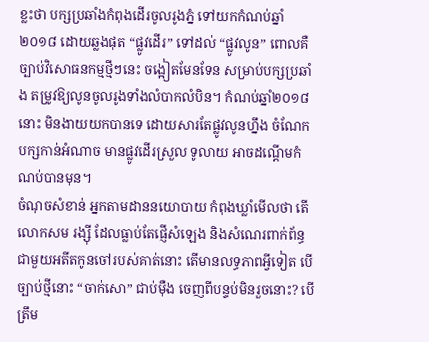ខ្លះថា បក្សប្រឆាំងកំពុងដើរចូលរូងភ្នំ ទៅយកកំណប់ឆ្នាំ២០១៨ ដោយឆ្លងផុត “ផ្លូវដើរ” ទៅដល់ “ផ្លូវលូន” ពោលគឺច្បាប់វិសោធនកម្មថ្មីៗនេះ ចង្អៀតមែនទែន សម្រាប់បក្សប្រឆាំង តម្រូវឱ្យលូនចូលរូងទាំងលំបាកលំបិន។ កំណប់ឆ្នាំ២០១៨ នោះ មិនងាយយកបានទេ ដោយសារតែផ្លូវលូនហ្នឹង ចំណែកបក្សកាន់អំណាច មានផ្លូវដើរស្រួល ទូលាយ អាចដណ្តើមកំណប់បានមុន។
ចំណុចសំខាន់ អ្នកតាមដាននយោបាយ កំពុងឃ្លាំមើលថា តើលោកសម រង្ស៊ី ដែលធ្លាប់តែផ្ញើសំឡេង និងសំណេរពាក់ព័ន្ធជាមួយអតីតកូនចៅរបស់គាត់នោះ តើមានលទ្ធភាពអ្វីទៀត បើច្បាប់ថ្មីនោះ “ចាក់សោ” ជាប់ម៉ឺង ចេញពីបន្ទប់មិនរួចនោះ? បើត្រឹម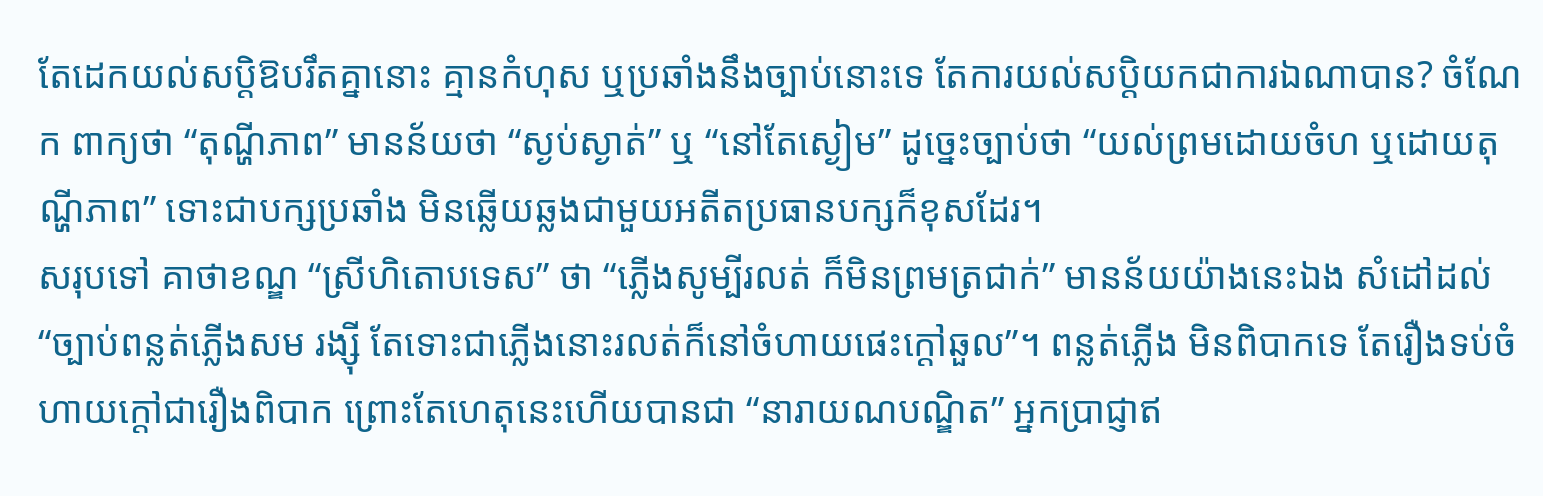តែដេកយល់សប្តិឱបរឹតគ្នានោះ គ្មានកំហុស ឬប្រឆាំងនឹងច្បាប់នោះទេ តែការយល់សប្តិយកជាការឯណាបាន? ចំណែក ពាក្យថា “តុណ្ហីភាព” មានន័យថា “ស្ងប់ស្ងាត់” ឬ “នៅតែស្ងៀម” ដូច្នេះច្បាប់ថា “យល់ព្រមដោយចំហ ឬដោយតុណ្ហីភាព” ទោះជាបក្សប្រឆាំង មិនឆ្លើយឆ្លងជាមួយអតីតប្រធានបក្សក៏ខុសដែរ។
សរុបទៅ គាថាខណ្ឌ “ស្រីហិតោបទេស” ថា “ភ្លើងសូម្បីរលត់ ក៏មិនព្រមត្រជាក់” មានន័យយ៉ាងនេះឯង សំដៅដល់ “ច្បាប់ពន្លត់ភ្លើងសម រង្ស៊ី តែទោះជាភ្លើងនោះរលត់ក៏នៅចំហាយផេះក្តៅឆួល”។ ពន្លត់ភ្លើង មិនពិបាកទេ តែរឿងទប់ចំហាយក្តៅជារឿងពិបាក ព្រោះតែហេតុនេះហើយបានជា “នារាយណបណ្ឌិត” អ្នកប្រាជ្ញាឥ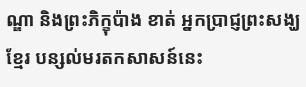ណ្ឌា និងព្រះភិក្ខុប៉ាង ខាត់ អ្នកប្រាជ្ញព្រះសង្ឃខ្មែរ បន្សល់មរតកសាសន៍នេះ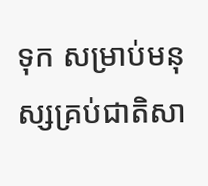ទុក សម្រាប់មនុស្សគ្រប់ជាតិសា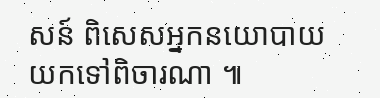សន៍ ពិសេសអ្នកនយោបាយ យកទៅពិចារណា ៕